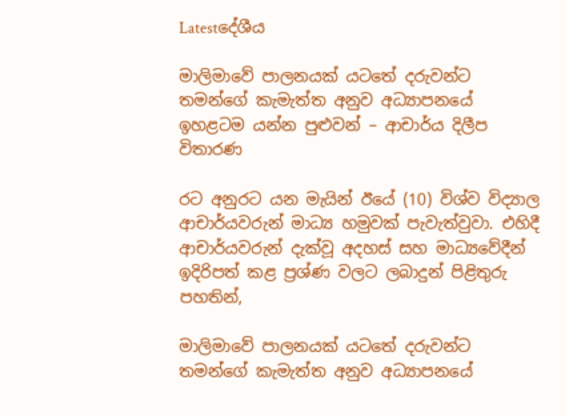Latestදේශීය

මාලිමාවේ පාලනයක් යටතේ දරුවන්ට තමන්ගේ කැමැත්ත අනුව අධ්‍යාපනයේ ඉහළටම යන්න පුළුවන් – ආචාර්ය දිලීප විතාරණ

රට අනුරට යන මැයින් ඊයේ (10) විශ්ව විද්‍යාල ආචාර්යවරුන් මාධ්‍ය හමුවක් පැවැත්වුවා. එහිදී ආචාර්යවරුන් දැක්වූ අදහස් සහ මාධ්‍යවේදීන් ඉදිරිපත් කළ ප්‍රශ්ණ වලට ලබාදුන් පිළිතුරු පහතින්,

මාලිමාවේ පාලනයක් යටතේ දරුවන්ට තමන්ගේ කැමැත්ත අනුව අධ්‍යාපනයේ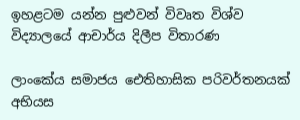ඉහළටම යන්න පුළුවන් විවෘත විශ්ව විද්‍යාලයේ ආචාර්ය දිලීප විතාරණ

ලාංකේය සමාජය ඓතිහාසික පරිවර්තනයක් අභියස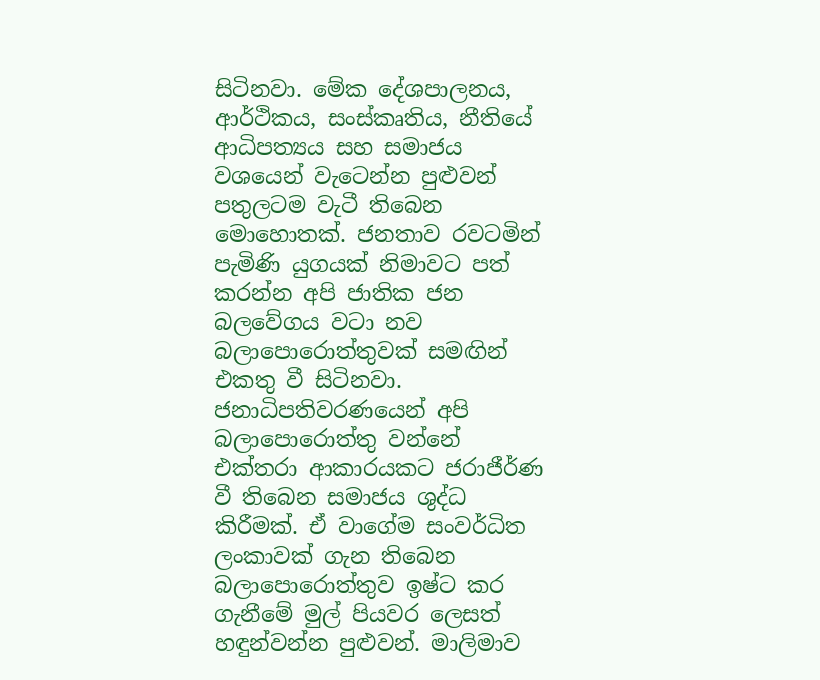සිටිනවා. මේක දේශපාලනය, ආර්ථිකය, සංස්කෘතිය, නීතියේ ආධිපත්‍යය සහ සමාජය වශයෙන් වැටෙන්න පුළුවන් පතුලටම වැටී තිබෙන මොහොතක්. ජනතාව රවටමින් පැමිණි යුගයක් නිමාවට පත් කරන්න අපි ජාතික ජන බලවේගය වටා නව බලාපොරොත්තුවක් සමඟින් එකතු වී සිටිනවා. ජනාධිපතිවරණයෙන් අපි බලාපොරොත්තු වන්නේ එක්තරා ආකාරයකට ජරාජීර්ණ වී තිබෙන සමාජය ශුද්ධ කිරීමක්. ඒ වාගේම සංවර්ධිත ලංකාවක් ගැන තිබෙන බලාපොරොත්තුව ඉෂ්ට කර ගැනීමේ මුල් පියවර ලෙසත් හඳුන්වන්න පුළුවන්. මාලිමාව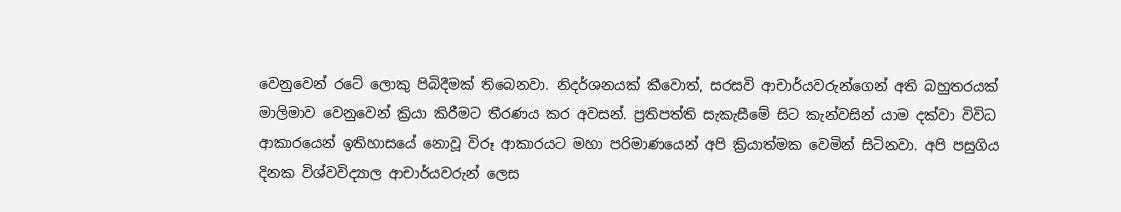වෙනුවෙන් රටේ ලොකු පිබිදීමක් තිබෙනවා. නිදර්ශනයක් කීවොත්, සරසවි ආචාර්යවරුන්ගෙන් අති බහුතරයක් මාලිමාව වෙනුවෙන් ක්‍රියා කිරීමට තීරණය කර අවසන්. ප්‍රතිපත්ති සැකැසීමේ සිට කැන්වසින් යාම දක්වා විවිධ ආකාරයෙන් ඉතිහාසයේ නොවූ විරූ ආකාරයට මහා පරිමාණයෙන් අපි ක්‍රියාත්මක වෙමින් සිටිනවා. අපි පසුගිය දිනක විශ්වවිද්‍යාල ආචාර්යවරුන් ලෙස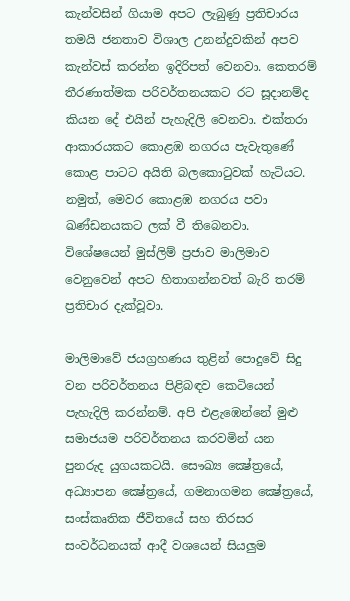කැන්වසින් ගියාම අපට ලැබුණු ප්‍රතිචාරය තමයි ජනතාව විශාල උනන්දුවකින් අපව කැන්වස් කරන්න ඉදිරිපත් වෙනවා. කෙතරම් තීරණාත්මක පරිවර්තනයකට රට සූදානම්ද කියන දේ එයින් පැහැදිලි වෙනවා. එක්තරා ආකාරයකට කොළඹ නගරය පැවැතුණේ කොළ පාටට අයිති බලකොටුවක් හැටියට. නමුත්, මෙවර කොළඹ නගරය පවා ඛණ්ඩනයකට ලක් වී තිබෙනවා. විශේෂයෙන් මුස්ලිම් ප්‍රජාව මාලිමාව වෙනුවෙන් අපට හිතාගන්නවත් බැරි තරම් ප්‍රතිචාර දැක්වූවා.

මාලිමාවේ ජයග්‍රහණය තුළින් පොදුවේ සිදු වන පරිවර්තනය පිළිබඳව කෙටියෙන් පැහැදිලි කරන්නම්. අපි එළැඹෙන්නේ මුළු සමාජයම පරිවර්තනය කරවමින් යන පුනරුද යුගයකටයි. සෞඛ්‍ය ක්‍ෂේත්‍රයේ, අධ්‍යාපන ක්‍ෂේත්‍රයේ, ගමනාගමන ක්‍ෂේත්‍රයේ, සංස්කෘතික ජීවිතයේ සහ තිරසර සංවර්ධනයක් ආදී වශයෙන් සියලුම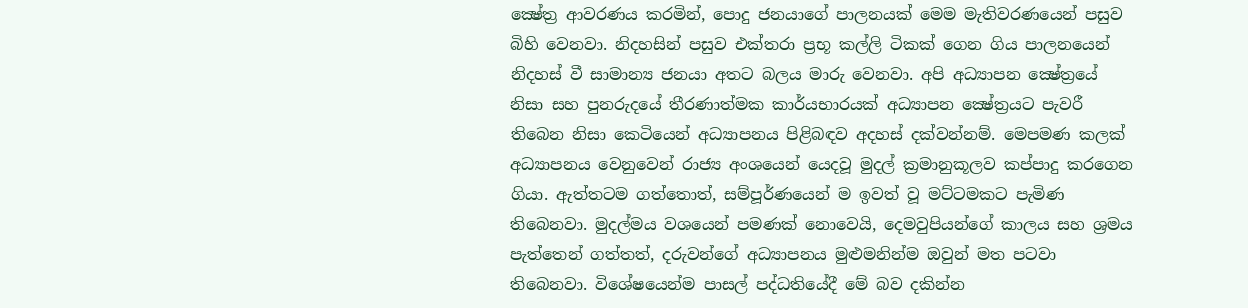ක්‍ෂේත්‍ර ආවරණය කරමින්, පොදු ජනයාගේ පාලනයක් මෙම මැතිවරණයෙන් පසුව බිහි වෙනවා. නිදහසින් පසුව එක්තරා ප්‍රභූ කල්ලි ටිකක් ගෙන ගිය පාලනයෙන් නිදහස් වී සාමාන්‍ය ජනයා අතට බලය මාරු වෙනවා. අපි අධ්‍යාපන ක්‍ෂේත්‍රයේ නිසා සහ පුනරුදයේ තීරණාත්මක කාර්යභාරයක් අධ්‍යාපන ක්‍ෂේත්‍රයට පැවරී තිබෙන නිසා කෙටියෙන් අධ්‍යාපනය පිළිබඳව අදහස් දක්වන්නම්. මෙපමණ කලක් අධ්‍යාපනය වෙනුවෙන් රාජ්‍ය අංශයෙන් යෙදවූ මුදල් ක්‍රමානුකූලව කප්පාදු කරගෙන ගියා. ඇත්තටම ගත්තොත්, සම්පූර්ණයෙන් ම ඉවත් වූ මට්ටමකට පැමිණ තිබෙනවා. මුදල්මය වශයෙන් පමණක් නොවෙයි, දෙමවුපියන්ගේ කාලය සහ ශ්‍රමය පැත්තෙන් ගත්තත්, දරුවන්ගේ අධ්‍යාපනය මුළුමනින්ම ඔවුන් මත පටවා තිබෙනවා. විශේෂයෙන්ම පාසල් පද්ධතියේදී මේ බව දකින්න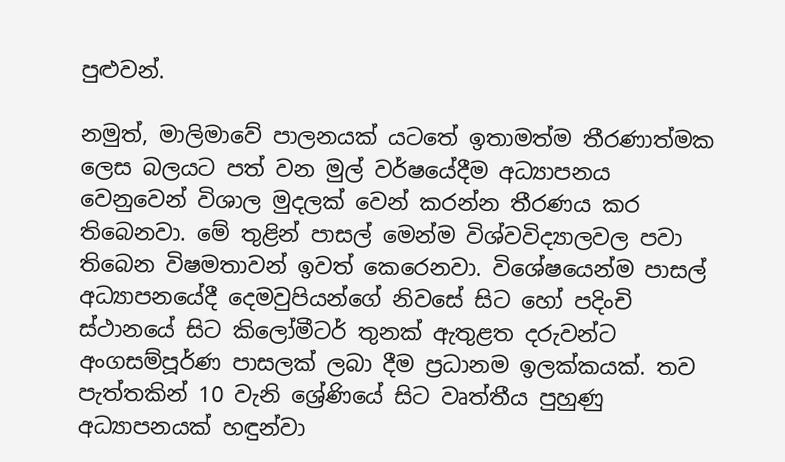පුළුවන්.

නමුත්, මාලිමාවේ පාලනයක් යටතේ ඉතාමත්ම තීරණාත්මක ලෙස බලයට පත් වන මුල් වර්ෂයේදීම අධ්‍යාපනය වෙනුවෙන් විශාල මුදලක් වෙන් කරන්න තීරණය කර තිබෙනවා. මේ තුළින් පාසල් මෙන්ම විශ්වවිද්‍යාලවල පවා තිබෙන විෂමතාවන් ඉවත් කෙරෙනවා. විශේෂයෙන්ම පාසල් අධ්‍යාපනයේදී දෙමවුපියන්ගේ නිවසේ සිට හෝ පදිංචි ස්ථානයේ සිට කිලෝමීටර් තුනක් ඇතුළත දරුවන්ට අංගසම්පූර්ණ පාසලක් ලබා දීම ප්‍රධානම ඉලක්කයක්. තව පැත්තකින් 10 වැනි ශ්‍රේණියේ සිට වෘත්තීය පුහුණු අධ්‍යාපනයක් හඳුන්වා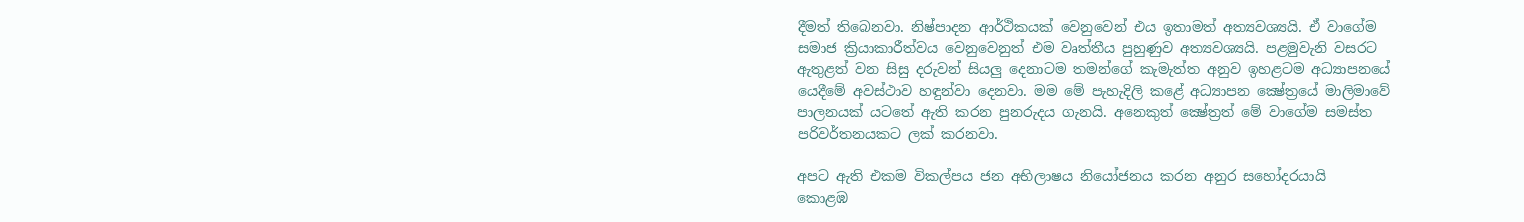දීමත් තිබෙනවා. නිෂ්පාදන ආර්ථිකයක් වෙනුවෙන් එය ඉතාමත් අත්‍යවශ්‍යයි. ඒ වාගේම සමාජ ක්‍රියාකාරීත්වය වෙනුවෙනුත් එම වෘත්තීය පුහුණුව අත්‍යවශ්‍යයි. පළමුවැනි වසරට ඇතුළත් වන සිසු දරුවන් සියලු දෙනාටම තමන්ගේ කැමැත්ත අනුව ඉහළටම අධ්‍යාපනයේ යෙදීමේ අවස්ථාව හඳුන්වා දෙනවා. මම මේ පැහැදිලි කළේ අධ්‍යාපන ක්‍ෂේත්‍රයේ මාලිමාවේ පාලනයක් යටතේ ඇති කරන පුනරුදය ගැනයි. අනෙකුත් ක්‍ෂේත්‍රත් මේ වාගේම සමස්ත පරිවර්තනයකට ලක් කරනවා.

අපට ඇති එකම විකල්පය ජන අභිලාෂය නියෝජනය කරන අනුර සහෝදරයායි
කොළඹ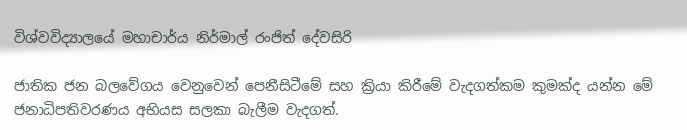විශ්වවිද්‍යාලයේ මහාචාර්ය නිර්මාල් රංජිත් දේවසිරි

ජාතික ජන බලවේගය වෙනුවෙන් පෙනීසිටීමේ සහ ක්‍රියා කිරීමේ වැදගත්කම කුමක්ද යන්න මේ ජනාධිපතිවරණය අභියස සලකා බැලීම වැදගත්.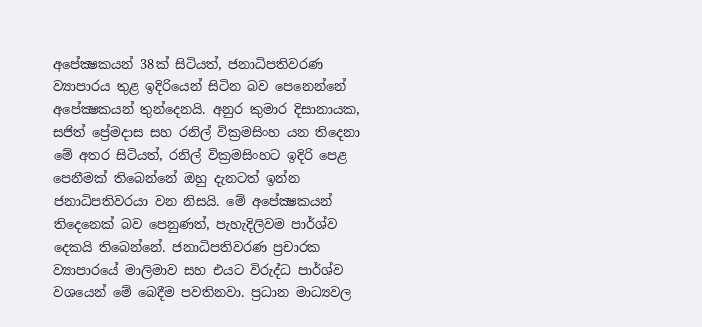අපේක්‍ෂකයන් 38ක් සිටියත්, ජනාධිපතිවරණ ව්‍යාපාරය තුළ ඉදිරියෙන් සිටින බව පෙනෙන්නේ අපේක්‍ෂකයන් තුන්දෙනයි. අනුර කුමාර දිසානායක, සජිත් ප්‍රේමදාස සහ රනිල් වික්‍රමසිංහ යන තිදෙනා මේ අතර සිටියත්, රනිල් වික්‍රමසිංහට ඉදිරි පෙළ පෙනීමක් තිබෙන්නේ ඔහු දැනටත් ඉන්න ජනාධිපතිවරයා වන නිසයි. මේ අපේක්‍ෂකයන් තිදෙනෙක් බව පෙනුණත්, පැහැදිලිවම පාර්ශ්ව දෙකයි තිබෙන්නේ. ජනාධිපතිවරණ ප්‍රචාරක ව්‍යාපාරයේ මාලිමාව සහ එයට විරුද්ධ පාර්ශ්ව වශයෙන් මේ බෙදීම පවතිනවා. ප්‍රධාන මාධ්‍යවල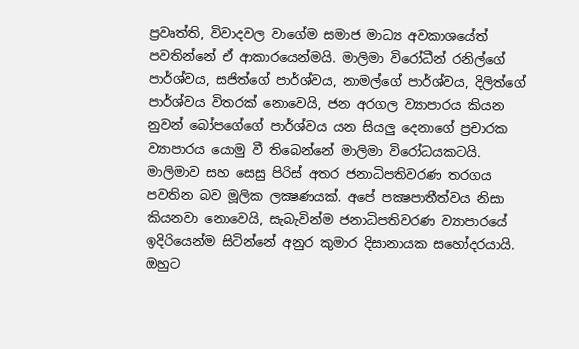ප්‍රවෘත්ති, විවාදවල වාගේම සමාජ මාධ්‍ය අවකාශයේත් පවතින්නේ ඒ ආකාරයෙන්මයි. මාලිමා විරෝධීන් රනිල්ගේ පාර්ශ්වය, සජිත්ගේ පාර්ශ්වය, නාමල්ගේ පාර්ශ්වය, දිලිත්ගේ පාර්ශ්වය විතරක් නොවෙයි, ජන අරගල ව්‍යාපාරය කියන නුවන් බෝපගේගේ පාර්ශ්වය යන සියලු දෙනාගේ ප්‍රචාරක ව්‍යාපාරය යොමු වී තිබෙන්නේ මාලිමා විරෝධයකටයි. මාලිමාව සහ සෙසු පිරිස් අතර ජනාධිපතිවරණ තරගය පවතින බව මූලික ලක්‍ෂණයක්. අපේ පක්‍ෂපාතීත්වය නිසා කියනවා නොවෙයි, සැබැවින්ම ජනාධිපතිවරණ ව්‍යාපාරයේ ඉදිරියෙන්ම සිටින්නේ අනුර කුමාර දිසානායක සහෝදරයායි. ඔහුට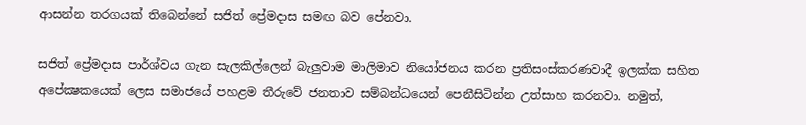ආසන්න තරගයක් තිබෙන්නේ සජිත් ප්‍රේමදාස සමඟ බව පේනවා.

සජිත් ප්‍රේමදාස පාර්ශ්වය ගැන සැලකිල්ලෙන් බැලුවාම මාලිමාව නියෝජනය කරන ප්‍රතිසංස්කරණවාදී ඉලක්ක සහිත අපේක්‍ෂකයෙක් ලෙස සමාජයේ පහළම තීරුවේ ජනතාව සම්බන්ධයෙන් පෙනීසිටින්න උත්සාහ කරනවා. නමුත්,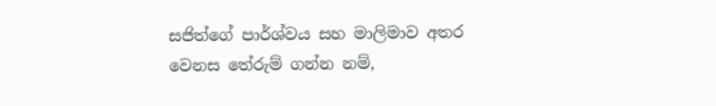සජිත්ගේ පාර්ශ්වය සහ මාලිමාව අතර වෙනස තේරුම් ගන්න නම්,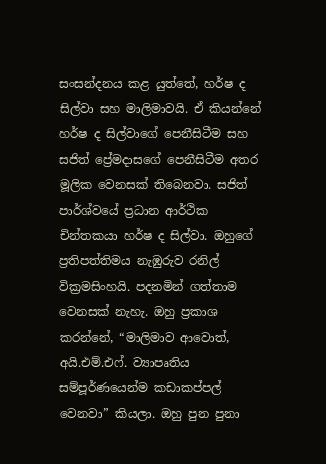සංසන්දනය කළ යුත්තේ, හර්ෂ ද සිල්වා සහ මාලිමාවයි. ඒ කියන්නේ හර්ෂ ද සිල්වාගේ පෙනීසිටීම සහ සජිත් ප්‍රේමදාසගේ පෙනීසිටීම අතර මූලික වෙනසක් තිබෙනවා. සජිත් පාර්ශ්වයේ ප්‍රධාන ආර්ථික චින්තකයා හර්ෂ ද සිල්වා. ඔහුගේ ප්‍රතිපත්තිමය නැඹුරුව රනිල් වික්‍රමසිංහයි. පදනමින් ගත්තාම වෙනසක් නැහැ. ඔහු ප්‍රකාශ කරන්නේ, “මාලිමාව ආවොත්, අයි.එම්.එෆ්. ව්‍යාපෘතිය සම්පූර්ණයෙන්ම කඩාකප්පල් වෙනවා” කියලා. ඔහු පුන පුනා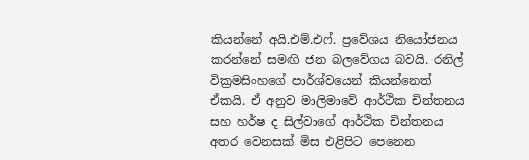කියන්නේ අයි.එම්.එෆ්. ප්‍රවේශය නියෝජනය කරන්නේ සමඟි ජන බලවේගය බවයි. රනිල් වික්‍රමසිංහගේ පාර්ශ්වයෙන් කියන්නෙත් ඒකයි. ඒ අනුව මාලිමාවේ ආර්ථික චින්තනය සහ හර්ෂ ද සිල්වාගේ ආර්ථික චින්තනය අතර වෙනසක් මිස එළිපිට පෙනෙන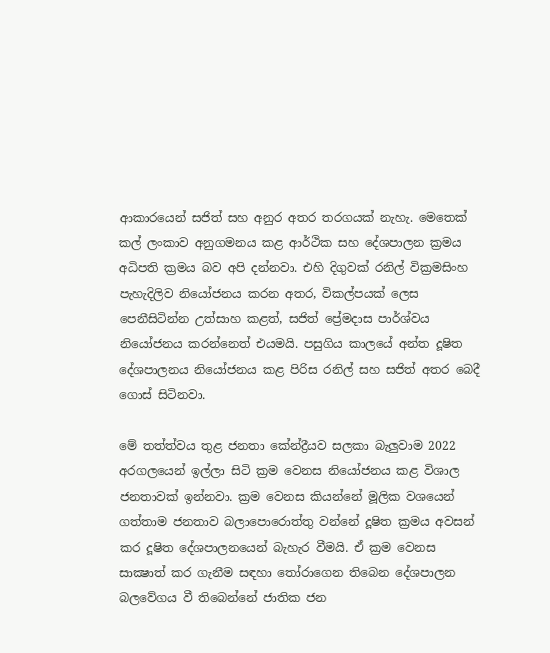ආකාරයෙන් සජිත් සහ අනුර අතර තරගයක් නැහැ. මෙතෙක් කල් ලංකාව අනුගමනය කළ ආර්ථික සහ දේශපාලන ක්‍රමය අධිපති ක්‍රමය බව අපි දන්නවා. එහි දිගුවක් රනිල් වික්‍රමසිංහ පැහැදිලිව නියෝජනය කරන අතර, විකල්පයක් ලෙස පෙනීසිටින්න උත්සාහ කළත්, සජිත් ප්‍රේමදාස පාර්ශ්වය නියෝජනය කරන්නෙත් එයමයි. පසුගිය කාලයේ අන්ත දූෂිත දේශපාලනය නියෝජනය කළ පිරිස රනිල් සහ සජිත් අතර බෙදී ගොස් සිටිනවා.

මේ තත්ත්වය තුළ ජනතා කේන්ද්‍රීයව සලකා බැලුවාම 2022 අරගලයෙන් ඉල්ලා සිටි ක්‍රම වෙනස නියෝජනය කළ විශාල ජනතාවක් ඉන්නවා. ක්‍රම වෙනස කියන්නේ මූලික වශයෙන් ගත්තාම ජනතාව බලාපොරොත්තු වන්නේ දූෂිත ක්‍රමය අවසන් කර දූෂිත දේශපාලනයෙන් බැහැර වීමයි. ඒ ක්‍රම වෙනස සාක්‍ෂාත් කර ගැනීම සඳහා තෝරාගෙන තිබෙන දේශපාලන බලවේගය වී තිබෙන්නේ ජාතික ජන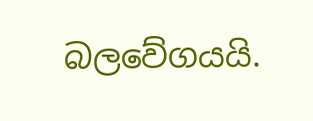බලවේගයයි.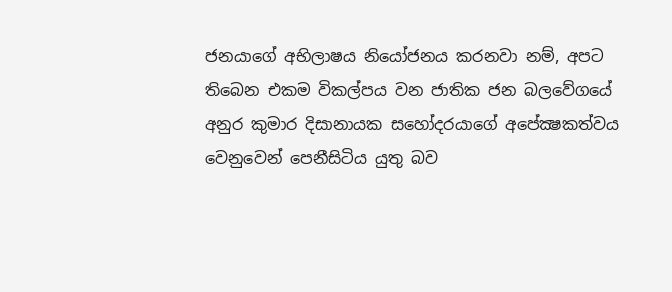ජනයාගේ අභිලාෂය නියෝජනය කරනවා නම්, අපට තිබෙන එකම විකල්පය වන ජාතික ජන බලවේගයේ අනුර කුමාර දිසානායක සහෝදරයාගේ අපේක්‍ෂකත්වය වෙනුවෙන් පෙනීසිටිය යුතු බව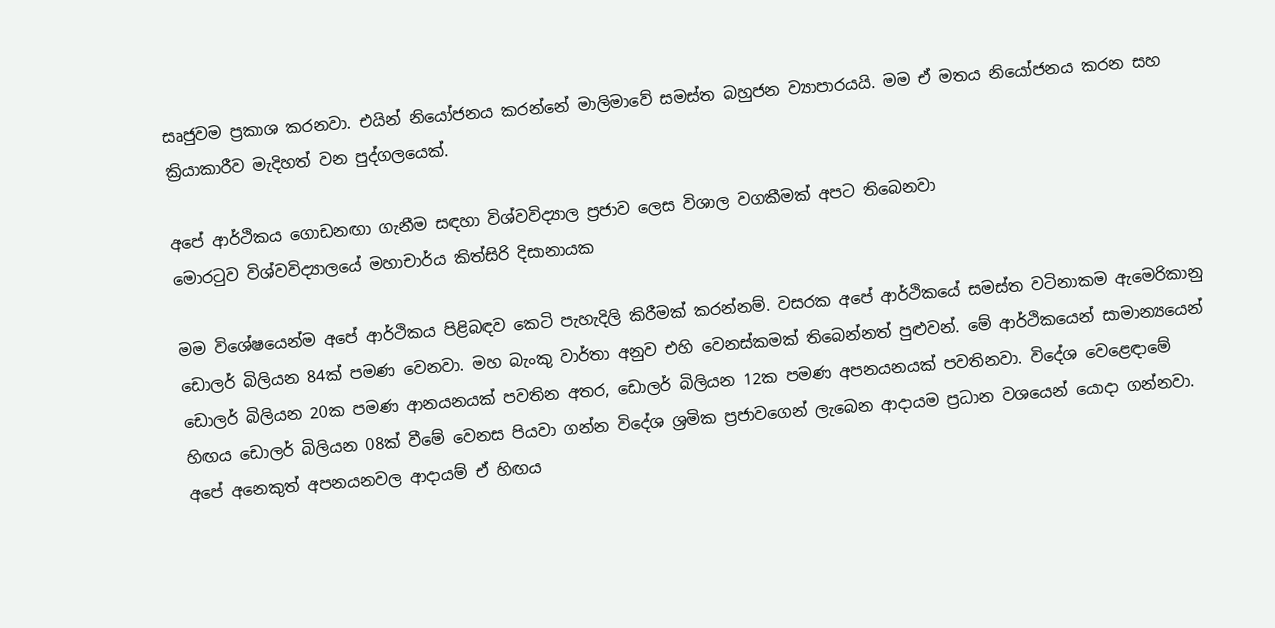සෘජුවම ප්‍රකාශ කරනවා. එයින් නියෝජනය කරන්නේ මාලිමාවේ සමස්ත බහුජන ව්‍යාපාරයයි. මම ඒ මතය නියෝජනය කරන සහ ක්‍රියාකාරීව මැදිහත් වන පුද්ගලයෙක්.

අපේ ආර්ථිකය ගොඩනඟා ගැනීම සඳහා විශ්වවිද්‍යාල ප්‍රජාව ලෙස විශාල වගකීමක් අපට තිබෙනවා
මොරටුව විශ්වවිද්‍යාලයේ මහාචාර්ය කිත්සිරි දිසානායක

මම විශේෂයෙන්ම අපේ ආර්ථිකය පිළිබඳව කෙටි පැහැදිලි කිරීමක් කරන්නම්. වසරක අපේ ආර්ථිකයේ සමස්ත වටිනාකම ඇමෙරිකානු ඩොලර් බිලියන 84ක් පමණ වෙනවා. මහ බැංකු වාර්තා අනුව එහි වෙනස්කමක් තිබෙන්නත් පුළුවන්. මේ ආර්ථිකයෙන් සාමාන්‍යයෙන් ඩොලර් බිලියන 20ක පමණ ආනයනයක් පවතින අතර, ඩොලර් බිලියන 12ක පමණ අපනයනයක් පවතිනවා. විදේශ වෙළෙඳාමේ හිඟය ඩොලර් බිලියන 08ක් වීමේ වෙනස පියවා ගන්න විදේශ ශ්‍රමික ප්‍රජාවගෙන් ලැබෙන ආදායම ප්‍රධාන වශයෙන් යොදා ගන්නවා. අපේ අනෙකුත් අපනයනවල ආදායම් ඒ හිඟය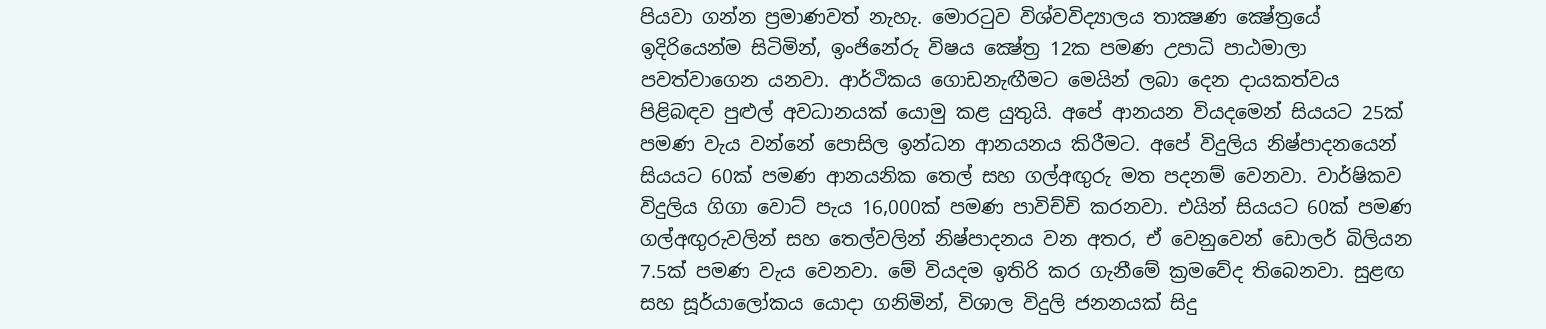පියවා ගන්න ප්‍රමාණවත් නැහැ. මොරටුව විශ්වවිද්‍යාලය තාක්‍ෂණ ක්‍ෂේත්‍රයේ ඉදිරියෙන්ම සිටිමින්, ඉංජිනේරු විෂය ක්‍ෂේත්‍ර 12ක පමණ උපාධි පාඨමාලා පවත්වාගෙන යනවා. ආර්ථිකය ගොඩනැඟීමට මෙයින් ලබා දෙන දායකත්වය පිළිබඳව පුළුල් අවධානයක් යොමු කළ යුතුයි. අපේ ආනයන වියදමෙන් සියයට 25ක් පමණ වැය වන්නේ පොසිල ඉන්ධන ආනයනය කිරීමට. අපේ විදුලිය නිෂ්පාදනයෙන් සියයට 60ක් පමණ ආනයනික තෙල් සහ ගල්අඟුරු මත පදනම් වෙනවා. වාර්ෂිකව විදුලිය ගිගා වොට් පැය 16,000ක් පමණ පාවිච්චි කරනවා. එයින් සියයට 60ක් පමණ ගල්අඟුරුවලින් සහ තෙල්වලින් නිෂ්පාදනය වන අතර, ඒ වෙනුවෙන් ඩොලර් බිලියන 7.5ක් පමණ වැය වෙනවා. මේ වියදම ඉතිරි කර ගැනීමේ ක්‍රමවේද තිබෙනවා. සුළඟ සහ සූර්යාලෝකය යොදා ගනිමින්, විශාල විදුලි ජනනයක් සිදු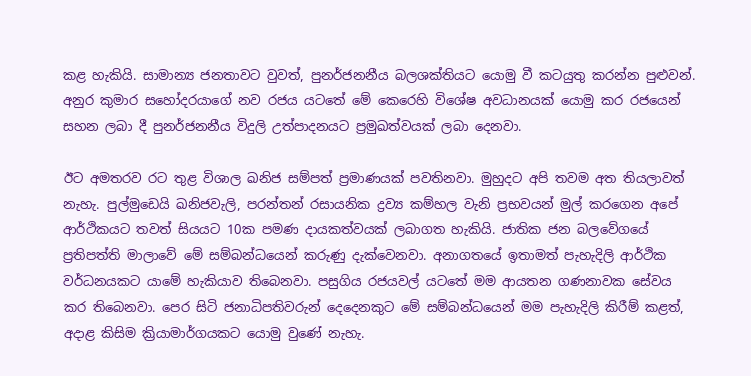කළ හැකියි. සාමාන්‍ය ජනතාවට වුවත්, පුනර්ජනනීය බලශක්තියට යොමු වී කටයුතු කරන්න පුළුවන්. අනුර කුමාර සහෝදරයාගේ නව රජය යටතේ මේ කෙරෙහි විශේෂ අවධානයක් යොමු කර රජයෙන් සහන ලබා දී පුනර්ජනනීය විදුලි උත්පාදනයට ප්‍රමුඛත්වයක් ලබා දෙනවා.

ඊට අමතරව රට තුළ විශාල ඛනිජ සම්පත් ප්‍රමාණයක් පවතිනවා. මුහුදට අපි තවම අත තියලාවත් නැහැ. පුල්මුඩෙයි ඛනිජවැලි, පරන්තන් රසායනික ද්‍රව්‍ය කම්හල වැනි ප්‍රභවයන් මුල් කරගෙන අපේ ආර්ථිකයට තවත් සියයට 10ක පමණ දායකත්වයක් ලබාගත හැකියි. ජාතික ජන බලවේගයේ ප්‍රතිපත්ති මාලාවේ මේ සම්බන්ධයෙන් කරුණු දැක්වෙනවා. අනාගතයේ ඉතාමත් පැහැදිලි ආර්ථික වර්ධනයකට යාමේ හැකියාව තිබෙනවා. පසුගිය රජයවල් යටතේ මම ආයතන ගණනාවක සේවය කර තිබෙනවා. පෙර සිටි ජනාධිපතිවරුන් දෙදෙනකුට මේ සම්බන්ධයෙන් මම පැහැදිලි කිරීම් කළත්, අදාළ කිසිම ක්‍රියාමාර්ගයකට යොමු වුණේ නැහැ.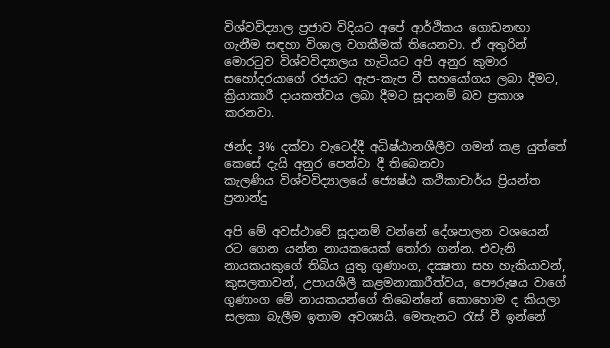විශ්වවිද්‍යාල ප්‍රජාව විදියට අපේ ආර්ථිකය ගොඩනඟා ගැනීම සඳහා විශාල වගකීමක් තියෙනවා. ඒ අතුරින් මොරටුව විශ්වවිද්‍යාලය හැටියට අපි අනුර කුමාර සහෝදරයාගේ රජයට ඇප-කැප වී සහයෝගය ලබා දීමට, ක්‍රියාකාරී දායකත්වය ලබා දීමට සූදානම් බව ප්‍රකාශ කරනවා.

ඡන්ද 3% දක්වා වැටෙද්දී අධිෂ්ඨානශීලීව ගමන් කළ යුත්තේ කෙසේ දැයි අනුර පෙන්වා දී තිබෙනවා
කැලණිය විශ්වවිද්‍යාලයේ ජ්‍යෙෂ්ඨ කථිකාචාර්ය ප්‍රියන්ත ප්‍රනාන්දු

අපි මේ අවස්ථාවේ සූදානම් වන්නේ දේශපාලන වශයෙන් රට ගෙන යන්න නායකයෙක් තෝරා ගන්න. එවැනි නායකයකුගේ තිබිය යුතු ගුණාංග, දක්‍ෂතා සහ හැකියාවන්, කුසලතාවන්, උපායශීලී කළමනාකාරීත්වය, පෞරුෂය වාගේ ගුණාංග මේ නායකයන්ගේ තිබෙන්නේ කොහොම ද කියලා සලකා බැලීම ඉතාම අවශ්‍යයි. මෙතැනට රැස් වී ඉන්නේ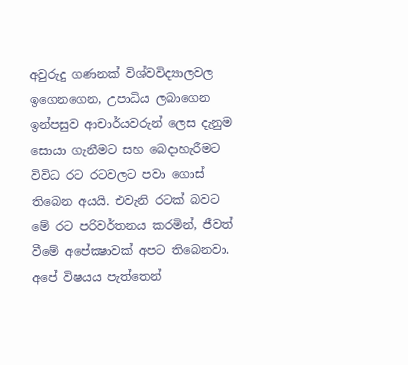අවුරුදු ගණනක් විශ්වවිද්‍යාලවල ඉගෙනගෙන, උපාධිය ලබාගෙන ඉන්පසුව ආචාර්යවරුන් ලෙස දැනුම සොයා ගැනීමට සහ බෙදාහැරීමට විවිධ රට රටවලට පවා ගොස් තිබෙන අයයි. එවැනි රටක් බවට මේ රට පරිවර්තනය කරමින්, ජීවත් වීමේ අපේක්‍ෂාවක් අපට තිබෙනවා. අපේ විෂයය පැත්තෙන්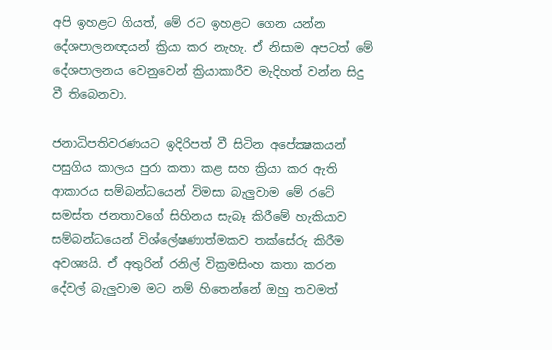අපි ඉහළට ගියත්, මේ රට ඉහළට ගෙන යන්න දේශපාලනඥයන් ක්‍රියා කර නැහැ. ඒ නිසාම අපටත් මේ දේශපාලනය වෙනුවෙන් ක්‍රියාකාරීව මැදිහත් වන්න සිදු වී තිබෙනවා.

ජනාධිපතිවරණයට ඉදිරිපත් වී සිටින අපේක්‍ෂකයන් පසුගිය කාලය පුරා කතා කළ සහ ක්‍රියා කර ඇති ආකාරය සම්බන්ධයෙන් විමසා බැලුවාම මේ රටේ සමස්ත ජනතාවගේ සිහිනය සැබෑ කිරීමේ හැකියාව සම්බන්ධයෙන් විශ්ලේෂණාත්මකව තක්සේරු කිරීම අවශ්‍යයි. ඒ අතුරින් රනිල් වික්‍රමසිංහ කතා කරන දේවල් බැලුවාම මට නම් හිතෙන්නේ ඔහු තවමත්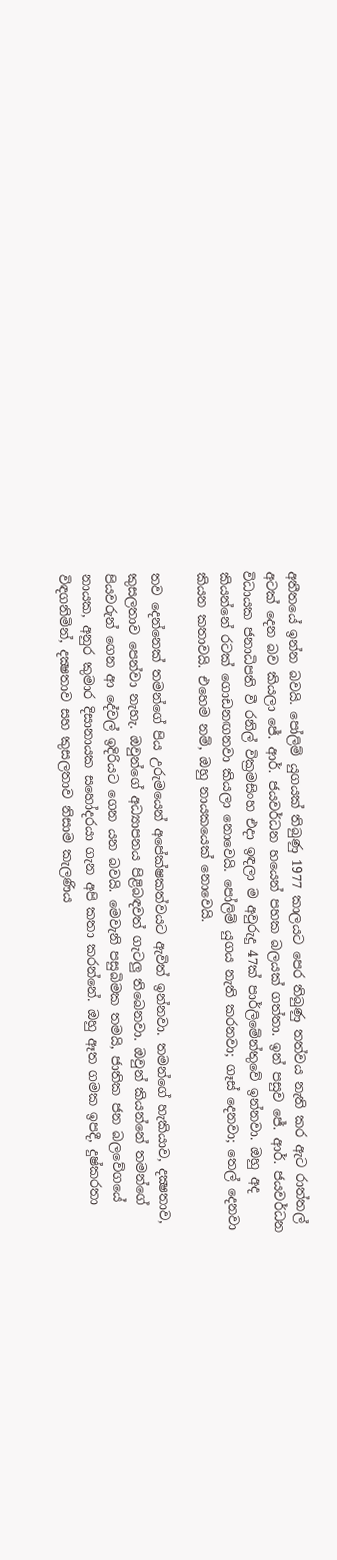අතීතයේ ඉන්න බවයි. පෝලිම් යුගයක් තිබුණු 1977 කාලයට පෙර තිබුණු තත්වය නැති කර ඇට රාත්තල් අටක් දෙන බව කියලා ජේ. ආර්. ජයවර්ධන හයෙන් පහක බලයක් ගත්තා. ඉන් පසුව ජේ. ආර්. ජයවර්ධන විධායක ජනාධිපති වී රනිල් වික්‍රමසිංහ එදා ඉඳලා ම අවුරුදු 47ක් පාර්ලිමේන්තුවේ ඉන්නවා. ඔහු අද කියන්නේ රටක් ගොඩනඟනවා කියලා නොවෙයි. පෝලිම් යුගය නැති කරනවා; ගෑස් දෙනවා; තෙල් දෙනවා කියන කතාවයි. එහෙම නම්, ඔහු නායකයෙක් නොවෙයි.

තව දෙන්නෙක් තමන්ගේ පිය උරුමයෙන් අපේක්ෂකත්වයට ඇවිත් ඉන්නවා. තමන්ගේ හැකියාව, දක්‍ෂතාව, කුසලතාව පෙන්වා නැහැ. ඔවුන්ගේ අධ්‍යාපනය පිළිබඳවත් ගැටලු තිබෙනවා. ඔවුන් කියන්නේ තමන්ගේ පියවරුන් ගෙන ආ දේවල් ඉදිරියට ගෙන යන බවයි. මෙවැනි පසුබිමක තමයි, ජාතික ජන බලවේගයේ නායක, අනුර කුමාර දිසානායක සහෝදරයා ගැන අපි කතා කරන්නේ. ඔහු ඈත ගමක ඉපදී, දුෂ්කරතා විඳගනිමින්, දක්‍ෂතාව සහ කුසලතාව නිසාම කැලණිය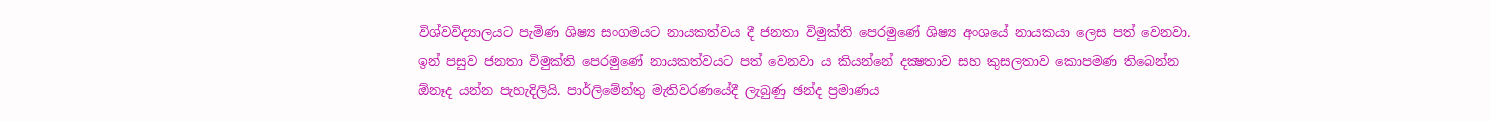විශ්වවිද්‍යාලයට පැමිණ ශිෂ්‍ය සංගමයට නායකත්වය දී ජනතා විමුක්ති පෙරමුණේ ශිෂ්‍ය අංශයේ නායකයා ලෙස පත් වෙනවා. ඉන් පසුව ජනතා විමුක්ති පෙරමුණේ නායකත්වයට පත් වෙනවා ය කියන්නේ දක්‍ෂතාව සහ කුසලතාව කොපමණ තිබෙන්න ඕනෑද යන්න පැහැදිලියි. පාර්ලිමේන්තු මැතිවරණයේදී ලැබුණු ඡන්ද ප්‍රමාණය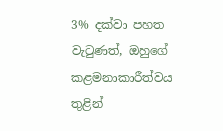3% දක්වා පහත වැටුණත්, ඔහුගේ කළමනාකාරීත්වය තුළින්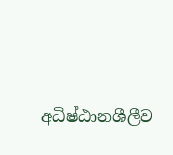අධිෂ්ඨානශීලීව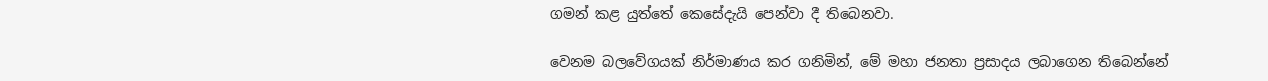ගමන් කළ යුත්තේ කෙසේදැයි පෙන්වා දී තිබෙනවා.

වෙනම බලවේගයක් නිර්මාණය කර ගනිමින්, මේ මහා ජනතා ප්‍රසාදය ලබාගෙන තිබෙන්නේ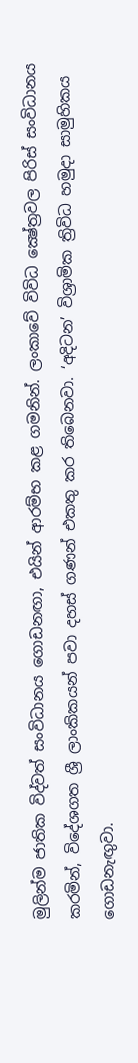මුලින්ම ජාතික විද්වත් සංවිධානය ගොඩනඟා, එයින් ආරම්භ කළ ගමනින්. ලංකාවේ විවිධ ක්‍ෂේත්‍රවල පිරිස් සංවිධානය කරමින්, විදේශගත ශ්‍රී ලාංකිකයන් පවා දහස් ගණන් එකතු කර තිබෙනවා. ‘අදිටන’ විශ්‍රාමික ත්‍රිවිධ හමුදා සාමුහිකය ගොඩනැඟුවා.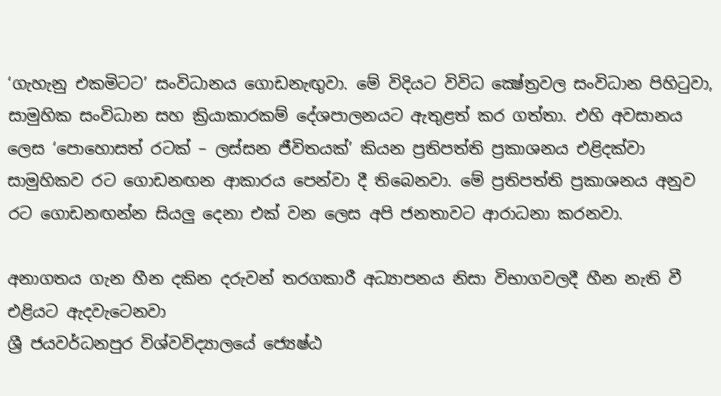‘ගැහැනු එකමිටට’ සංවිධානය ගොඩනැඟුවා. මේ විදියට විවිධ ක්‍ෂේත්‍රවල සංවිධාන පිහිටුවා, සාමුහික සංවිධාන සහ ක්‍රියාකාරකම් දේශපාලනයට ඇතුළත් කර ගත්තා. එහි අවසානය ලෙස ‘පොහොසත් රටක් – ලස්සන ජීවිතයක්’ කියන ප්‍රතිපත්ති ප්‍රකාශනය එළිදක්වා සාමුහිකව රට ගොඩනඟන ආකාරය පෙන්වා දී තිබෙනවා. මේ ප්‍රතිපත්ති ප්‍රකාශනය අනුව රට ගොඩනඟන්න සියලු දෙනා එක් වන ලෙස අපි ජනතාවට ආරාධනා කරනවා.

අනාගතය ගැන හීන දකින දරුවන් තරගකාරී අධ්‍යාපනය නිසා විභාගවලදී හීන නැති වී එළියට ඇදවැටෙනවා
ශ්‍රී ජයවර්ධනපුර විශ්වවිද්‍යාලයේ ජ්‍යෙෂ්ඨ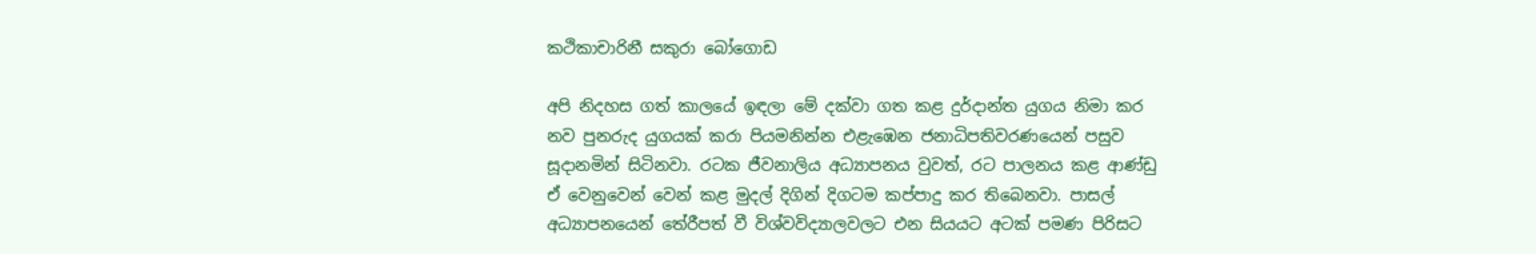කථිකාචාරිනී සකුරා බෝගොඩ

අපි නිදහස ගත් කාලයේ ඉඳලා මේ දක්වා ගත කළ දුර්දාන්ත යුගය නිමා කර නව පුනරුද යුගයක් කරා පියමනින්න එළැඹෙන ජනාධිපතිවරණයෙන් පසුව සූදානමින් සිටිනවා. රටක ජීවනාලිය අධ්‍යාපනය වුවත්, රට පාලනය කළ ආණ්ඩු ඒ වෙනුවෙන් වෙන් කළ මුදල් දිගින් දිගටම කප්පාදු කර තිබෙනවා. පාසල් අධ්‍යාපනයෙන් තේරීපත් වී විශ්වවිද්‍යාලවලට එන සියයට අටක් පමණ පිරිසට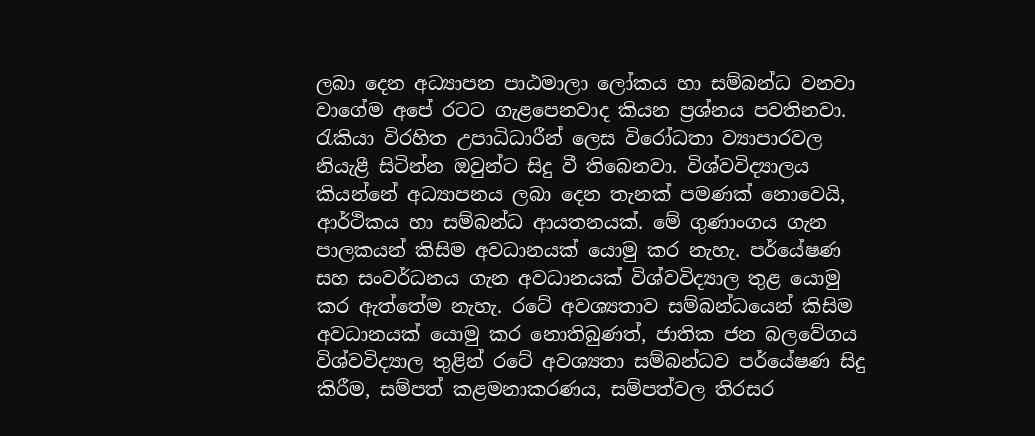ලබා දෙන අධ්‍යාපන පාඨමාලා ලෝකය හා සම්බන්ධ වනවා වාගේම අපේ රටට ගැළපෙනවාද කියන ප්‍රශ්නය පවතිනවා. රැකියා විරහිත උපාධිධාරීන් ලෙස විරෝධතා ව්‍යාපාරවල නියැළී සිටින්න ඔවුන්ට සිදු වී තිබෙනවා. විශ්වවිද්‍යාලය කියන්නේ අධ්‍යාපනය ලබා දෙන තැනක් පමණක් නොවෙයි, ආර්ථිකය හා සම්බන්ධ ආයතනයක්. මේ ගුණාංගය ගැන පාලකයන් කිසිම අවධානයක් යොමු කර නැහැ. පර්යේෂණ සහ සංවර්ධනය ගැන අවධානයක් විශ්වවිද්‍යාල තුළ යොමු කර ඇත්තේම නැහැ. රටේ අවශ්‍යතාව සම්බන්ධයෙන් කිසිම අවධානයක් යොමු කර නොතිබුණත්, ජාතික ජන බලවේගය විශ්වවිද්‍යාල තුළින් රටේ අවශ්‍යතා සම්බන්ධව පර්යේෂණ සිදු කිරීම, සම්පත් කළමනාකරණය, සම්පත්වල තිරසර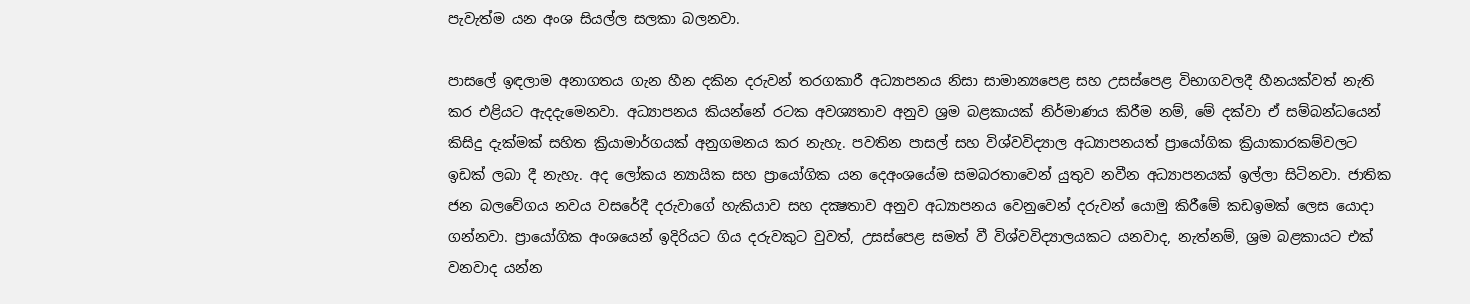පැවැත්ම යන අංශ සියල්ල සලකා බලනවා.

පාසලේ ඉඳලාම අනාගතය ගැන හීන දකින දරුවන් තරගකාරී අධ්‍යාපනය නිසා සාමාන්‍යපෙළ සහ උසස්පෙළ විභාගවලදී හීනයක්වත් නැති කර එළියට ඇදදැමෙනවා. අධ්‍යාපනය කියන්නේ රටක අවශ්‍යතාව අනුව ශ්‍රම බළකායක් නිර්මාණය කිරීම නම්, මේ දක්වා ඒ සම්බන්ධයෙන් කිසිදු දැක්මක් සහිත ක්‍රියාමාර්ගයක් අනුගමනය කර නැහැ. පවතින පාසල් සහ විශ්වවිද්‍යාල අධ්‍යාපනයත් ප්‍රායෝගික ක්‍රියාකාරකම්වලට ඉඩක් ලබා දී නැහැ. අද ලෝකය න්‍යායික සහ ප්‍රායෝගික යන දෙඅංශයේම සමබරතාවෙන් යුතුව නවීන අධ්‍යාපනයක් ඉල්ලා සිටිනවා. ජාතික ජන බලවේගය නවය වසරේදී දරුවාගේ හැකියාව සහ දක්‍ෂතාව අනුව අධ්‍යාපනය වෙනුවෙන් දරුවන් යොමු කිරීමේ කඩඉමක් ලෙස යොදා ගන්නවා. ප්‍රායෝගික අංශයෙන් ඉදිරියට ගිය දරුවකුට වුවත්, උසස්පෙළ සමත් වී විශ්වවිද්‍යාලයකට යනවාද, නැත්නම්, ශ්‍රම බළකායට එක් වනවාද යන්න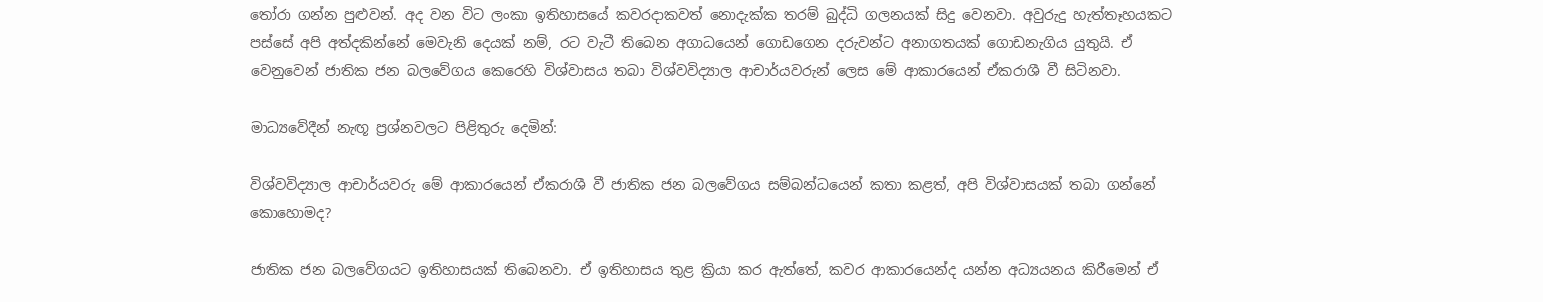තෝරා ගන්න පුළුවන්. අද වන විට ලංකා ඉතිහාසයේ කවරදාකවත් නොදැක්ක තරම් බුද්ධි ගලනයක් සිදු වෙනවා. අවුරුදු හැත්තෑහයකට පස්සේ අපි අත්දකින්නේ මෙවැනි දෙයක් නම්, රට වැටී තිබෙන අගාධයෙන් ගොඩගෙන දරුවන්ට අනාගතයක් ගොඩනැගිය යුතුයි. ඒ වෙනුවෙන් ජාතික ජන බලවේගය කෙරෙහි විශ්වාසය තබා විශ්වවිද්‍යාල ආචාර්යවරුන් ලෙස මේ ආකාරයෙන් ඒකරාශී වී සිටිනවා.

මාධ්‍යවේදීන් නැඟූ ප්‍රශ්නවලට පිළිතුරු දෙමින්:

විශ්වවිද්‍යාල ආචාර්යවරු මේ ආකාරයෙන් ඒකරාශී වී ජාතික ජන බලවේගය සම්බන්ධයෙන් කතා කළත්, අපි විශ්වාසයක් තබා ගන්නේ කොහොමද?

ජාතික ජන බලවේගයට ඉතිහාසයක් තිබෙනවා. ඒ ඉතිහාසය තුළ ක්‍රියා කර ඇත්තේ, කවර ආකාරයෙන්ද යන්න අධ්‍යයනය කිරීමෙන් ඒ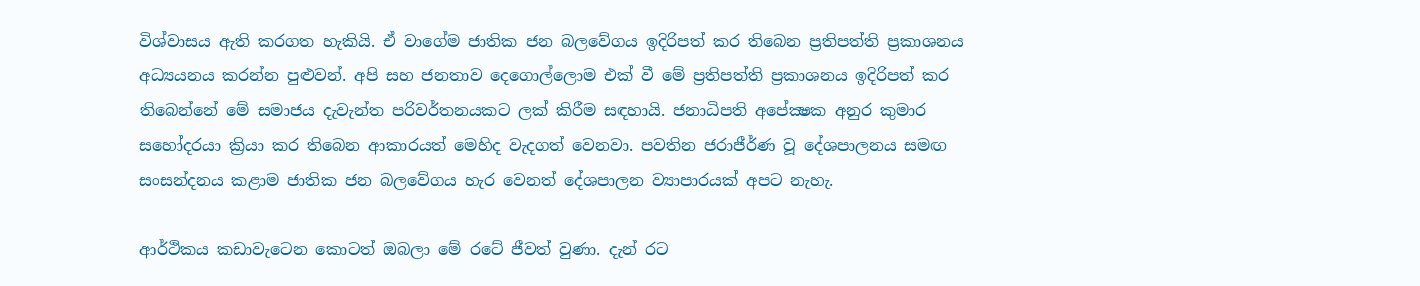විශ්වාසය ඇති කරගත හැකියි. ඒ වාගේම ජාතික ජන බලවේගය ඉදිරිපත් කර තිබෙන ප්‍රතිපත්ති ප්‍රකාශනය අධ්‍යයනය කරන්න පුළුවන්. අපි සහ ජනතාව දෙගොල්ලොම එක් වී මේ ප්‍රතිපත්ති ප්‍රකාශනය ඉදිරිපත් කර තිබෙන්නේ මේ සමාජය දැවැන්ත පරිවර්තනයකට ලක් කිරීම සඳහායි. ජනාධිපති අපේක්‍ෂක අනුර කුමාර සහෝදරයා ක්‍රියා කර තිබෙන ආකාරයත් මෙහිද වැදගත් වෙනවා. පවතින ජරාජීර්ණ වූ දේශපාලනය සමඟ සංසන්දනය කළාම ජාතික ජන බලවේගය හැර වෙනත් දේශපාලන ව්‍යාපාරයක් අපට නැහැ.

ආර්ථිකය කඩාවැටෙන කොටත් ඔබලා මේ රටේ ජීවත් වුණා. දැන් රට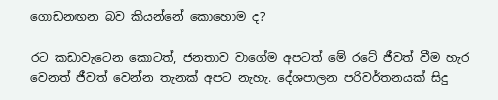ගොඩනඟන බව කියන්නේ කොහොම ද?

රට කඩාවැටෙන කොටත්, ජනතාව වාගේම අපටත් මේ රටේ ජීවත් වීම හැර වෙනත් ජීවත් වෙන්න තැනක් අපට නැහැ. දේශපාලන පරිවර්තනයක් සිදු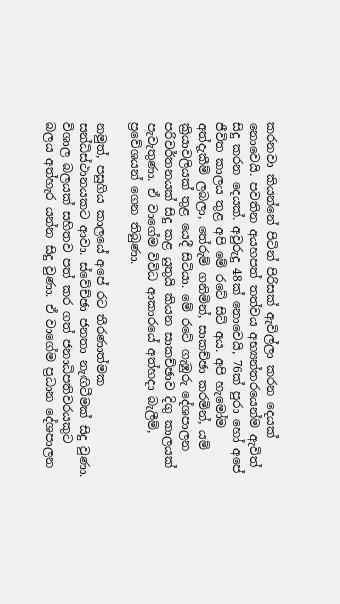කරනවා කියන්නේ පිටින් පිරිසක් ඇවිල්ලා කරන දෙයක් නොවෙයි. පවතින අයහපත් තත්වය අභ්‍යන්තරයෙන්ම ඇවිත් සිදු කරන දෙයක්. අවුරුදු 48ක් නොවෙයි, 76ක් පුරා හෝ අපේ ජීවිත කාලය තුළ අපි මේ රටේ සිටි අය. අපි හැමෝම අත්දැකීම් ලබලා, තේරුම් ගනිමින්, සාකච්ඡා කරමින්, යම් ක්‍රියාවලියක් තුළ යෙදී සිටියා. මේ රටේ ගැඹුරු දේශපාලන පරිවර්තනයක් සිදු කළ යුතුයි කියන සාකච්ඡාව දිගු කාලයක් පැවැතුණා. ඒ වාගේම විවිධ ආකාරයේ අත්හදා බැලීම්, ප්‍රවේශයන් ගෙන තිබුණා.

නමුත්, පසුගිය කාලයේ අපේ රට තීරණාත්මක සන්ධිස්ථානයකට ආවා. ස්වේච්ඡා ජනතා නැඟිටීමක් සිදු වුණා. විශාල බලයක් සහිතව පත් කර ගත් ජනාධිපතිවරයකුට බලය අත්හැර යන්න සිදු වුණා. ඒ වාගේම ප්‍රධාන දේශපාලන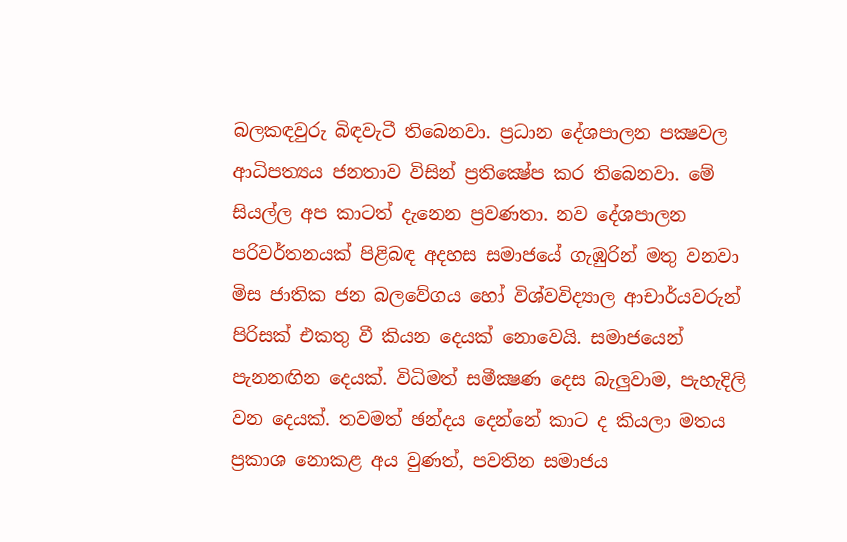බලකඳවුරු බිඳවැටී තිබෙනවා. ප්‍රධාන දේශපාලන පක්‍ෂවල ආධිපත්‍යය ජනතාව විසින් ප්‍රතික්‍ෂේප කර තිබෙනවා. මේ සියල්ල අප කාටත් දැනෙන ප්‍රවණතා. නව දේශපාලන පරිවර්තනයක් පිළිබඳ අදහස සමාජයේ ගැඹුරින් මතු වනවා මිස ජාතික ජන බලවේගය හෝ විශ්වවිද්‍යාල ආචාර්යවරුන් පිරිසක් එකතු වී කියන දෙයක් නොවෙයි. සමාජයෙන් පැනනඟින දෙයක්. විධිමත් සමීක්‍ෂණ දෙස බැලුවාම, පැහැදිලි වන දෙයක්. තවමත් ඡන්දය දෙන්නේ කාට ද කියලා මතය ප්‍රකාශ නොකළ අය වුණත්, පවතින සමාජය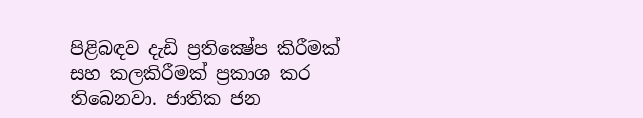පිළිබඳව දැඩි ප්‍රතික්‍ෂේප කිරීමක් සහ කලකිරීමක් ප්‍රකාශ කර තිබෙනවා. ජාතික ජන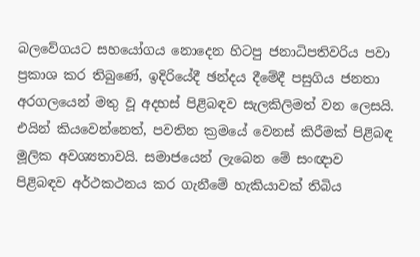බලවේගයට සහයෝගය නොදෙන හිටපු ජනාධිපතිවරිය පවා ප්‍රකාශ කර තිබුණේ, ඉදිරියේදී ඡන්දය දීමේදී පසුගිය ජනතා අරගලයෙන් මතු වූ අදහස් පිළිබඳව සැලකිලිමත් වන ලෙසයි. එයින් කියවෙන්නෙත්, පවතින ක්‍රමයේ වෙනස් කිරීමක් පිළිබඳ මූලික අවශ්‍යතාවයි. සමාජයෙන් ලැබෙන මේ සංඥාව පිළිබඳව අර්ථකථනය කර ගැනීමේ හැකියාවක් තිබිය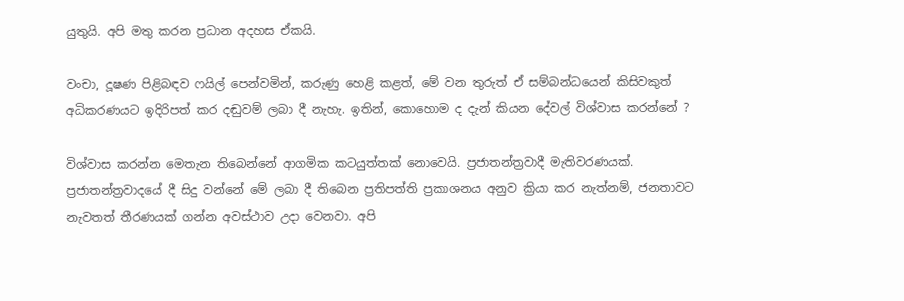යුතුයි. අපි මතු කරන ප්‍රධාන අදහස ඒකයි.

වංචා, දූෂණ පිළිබඳව ෆයිල් පෙන්වමින්, කරුණු හෙළි කළත්, මේ වන තුරුත් ඒ සම්බන්ධයෙන් කිසිවකුත් අධිකරණයට ඉදිරිපත් කර දඬුවම් ලබා දී නැහැ. ඉතින්, කොහොම ද දැන් කියන දේවල් විශ්වාස කරන්නේ ?

විශ්වාස කරන්න මෙතැන තිබෙන්නේ ආගමික කටයුත්තක් නොවෙයි. ප්‍රජාතන්ත්‍රවාදී මැතිවරණයක්. ප්‍රජාතන්ත්‍රවාදයේ දී සිදු වන්නේ මේ ලබා දී තිබෙන ප්‍රතිපත්ති ප්‍රකාශනය අනුව ක්‍රියා කර නැත්නම්, ජනතාවට නැවතත් තීරණයක් ගන්න අවස්ථාව උදා වෙනවා. අපි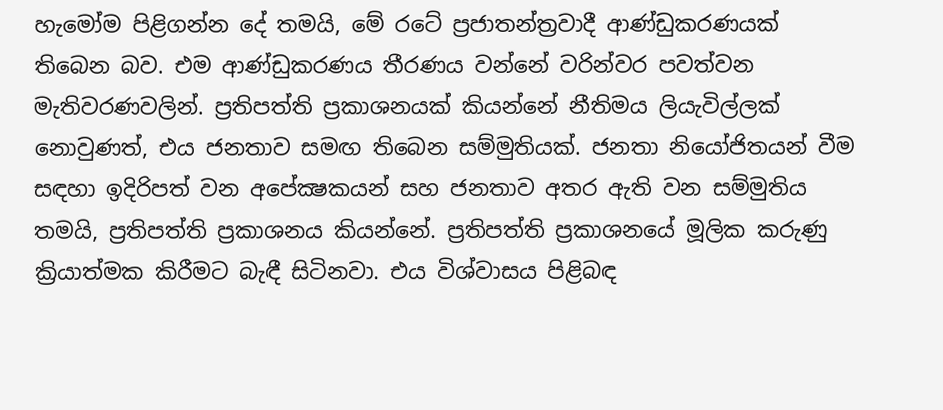හැමෝම පිළිගන්න දේ තමයි, මේ රටේ ප්‍රජාතන්ත්‍රවාදී ආණ්ඩුකරණයක් තිබෙන බව. එම ආණ්ඩුකරණය තීරණය වන්නේ වරින්වර පවත්වන මැතිවරණවලින්. ප්‍රතිපත්ති ප්‍රකාශනයක් කියන්නේ නීතිමය ලියැවිල්ලක් නොවුණත්, එය ජනතාව සමඟ තිබෙන සම්මුතියක්. ජනතා නියෝජිතයන් වීම සඳහා ඉදිරිපත් වන අපේක්‍ෂකයන් සහ ජනතාව අතර ඇති වන සම්මුතිය තමයි, ප්‍රතිපත්ති ප්‍රකාශනය කියන්නේ. ප්‍රතිපත්ති ප්‍රකාශනයේ මූලික කරුණු ක්‍රියාත්මක කිරීමට බැඳී සිටිනවා. එය විශ්වාසය පිළිබඳ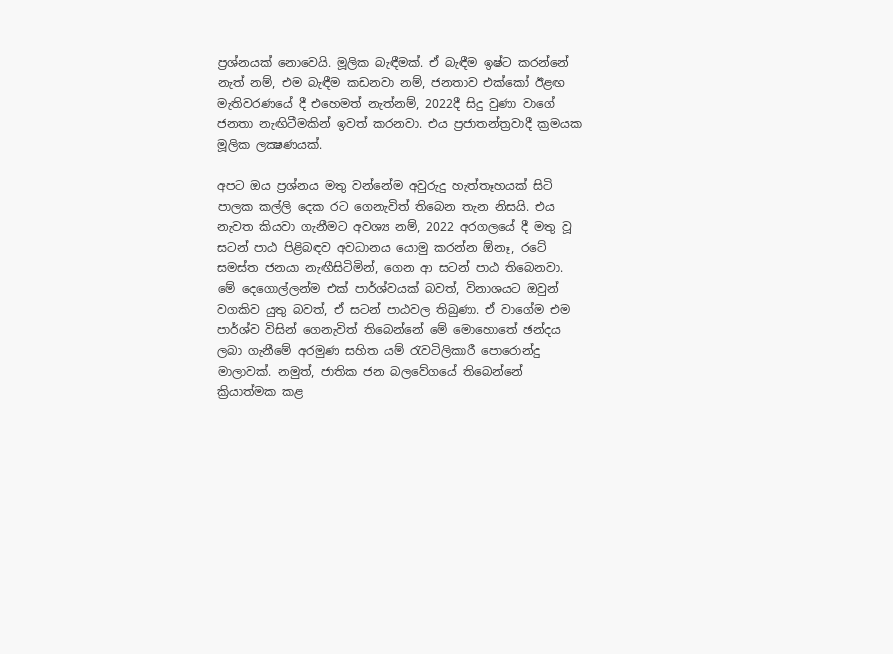ප්‍රශ්නයක් නොවෙයි. මූලික බැඳීමක්. ඒ බැඳීම ඉෂ්ට කරන්නේ නැත් නම්, එම බැඳීම කඩනවා නම්, ජනතාව එක්කෝ ඊළඟ මැතිවරණයේ දී එහෙමත් නැත්නම්, 2022දී සිදු වුණා වාගේ ජනතා නැඟිටීමකින් ඉවත් කරනවා. එය ප්‍රජාතන්ත්‍රවාදී ක්‍රමයක මූලික ලක්‍ෂණයක්.

අපට ඔය ප්‍රශ්නය මතු වන්නේම අවුරුදු හැත්තෑහයක් සිටි පාලක කල්ලි දෙක රට ගෙනැවිත් තිබෙන තැන නිසයි. එය නැවත කියවා ගැනීමට අවශ්‍ය නම්, 2022 අරගලයේ දී මතු වූ සටන් පාඨ පිළිබඳව අවධානය යොමු කරන්න ඕනෑ, රටේ සමස්ත ජනයා නැඟීසිටිමින්, ගෙන ආ සටන් පාඨ තිබෙනවා. මේ දෙගොල්ලන්ම එක් පාර්ශ්වයක් බවත්, විනාශයට ඔවුන් වගකිව යුතු බවත්, ඒ සටන් පාඨවල තිබුණා. ඒ වාගේම එම පාර්ශ්ව විසින් ගෙනැවිත් තිබෙන්නේ මේ මොහොතේ ඡන්දය ලබා ගැනීමේ අරමුණ සහිත යම් රැවටිලිකාරී පොරොන්දු මාලාවක්. නමුත්, ජාතික ජන බලවේගයේ තිබෙන්නේ ක්‍රියාත්මක කළ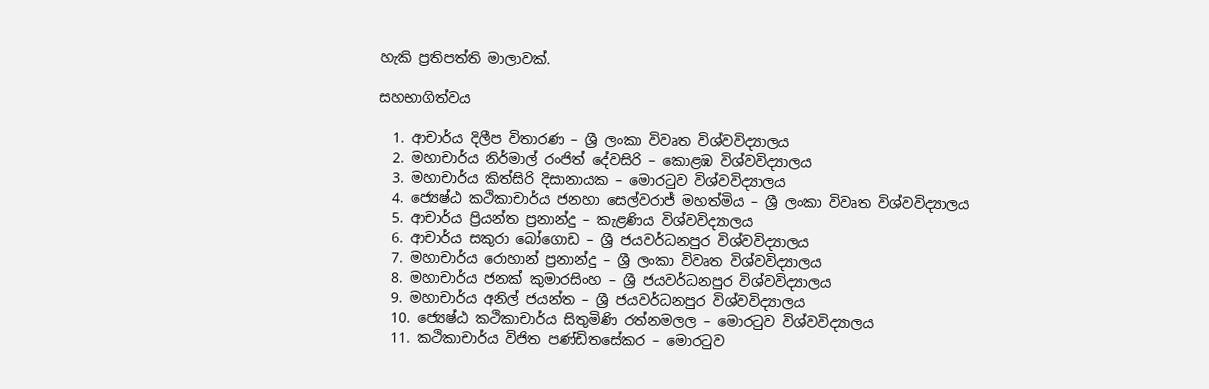හැකි ප්‍රතිපත්ති මාලාවක්.

සහභාගිත්වය

  1. ආචාර්ය දිලීප විතාරණ – ශ්‍රී ලංකා විවෘත විශ්වවිද්‍යාලය
  2. මහාචාර්ය නිර්මාල් රංජිත් දේවසිරි – කොළඹ විශ්වවිද්‍යාලය
  3. මහාචාර්ය කිත්සිරි දිසානායක – මොරටුව විශ්වවිද්‍යාලය
  4. ජ්‍යෙෂ්ඨ කථිකාචාර්ය ජනහා සෙල්වරාජ් මහත්මිය – ශ්‍රී ලංකා විවෘත විශ්වවිද්‍යාලය
  5. ආචාර්ය ප්‍රියන්ත ප්‍රනාන්දු – කැළණිය විශ්වවිද්‍යාලය
  6. ආචාර්ය සකුරා බෝගොඩ – ශ්‍රී ජයවර්ධනපුර විශ්වවිද්‍යාලය
  7. මහාචාර්ය රොහාන් ප්‍රනාන්දු – ශ්‍රී ලංකා විවෘත විශ්වවිද්‍යාලය
  8. මහාචාර්ය ජනක් කුමාරසිංහ – ශ්‍රී ජයවර්ධනපුර විශ්වවිද්‍යාලය
  9. මහාචාර්ය අනිල් ජයන්ත – ශ්‍රී ජයවර්ධනපුර විශ්වවිද්‍යාලය
  10. ජ්‍යෙෂ්ඨ කථිකාචාර්ය සිතුමිණි රත්නමලල – මොරටුව විශ්වවිද්‍යාලය
  11. කථිකාචාර්ය විජිත පණ්ඩිතසේකර – මොරටුව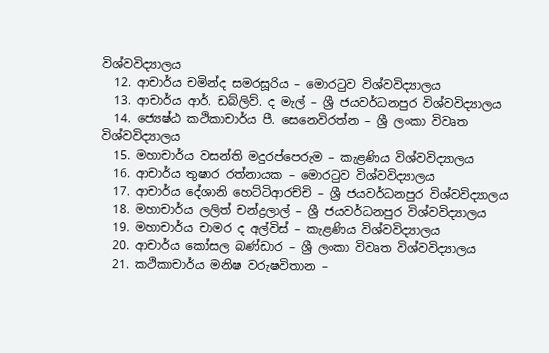විශ්වවිද්‍යාලය
  12. ආචාර්ය චමින්ද සමරසූරිය – මොරටුව විශ්වවිද්‍යාලය
  13. ආචාර්ය ආර්. ඩබ්ලිව්. ද මැල් – ශ්‍රී ජයවර්ධනපුර විශ්වවිද්‍යාලය
  14. ජ්‍යෙෂ්ඨ කථිකාචාර්ය පී. සෙනෙවිරත්න – ශ්‍රී ලංකා විවෘත විශ්වවිද්‍යාලය
  15. මහාචාර්ය වසන්ති මදුරප්පෙරුම – කැළණිය විශ්වවිද්‍යාලය
  16. ආචාර්ය තුෂාර රත්නායක – මොරටුව විශ්වවිද්‍යාලය
  17. ආචාර්ය දේශානි හෙට්ටිආරච්චි – ශ්‍රී ජයවර්ධනපුර විශ්වවිද්‍යාලය
  18. මහාචාර්ය ලලිත් චන්ද්‍රලාල් – ශ්‍රී ජයවර්ධනපුර විශ්වවිද්‍යාලය
  19. මහාචාර්ය චාමර ද අල්විස් – කැළණිය විශ්වවිද්‍යාලය
  20. ආචාර්ය කෝසල බණ්ඩාර – ශ්‍රී ලංකා විවෘත විශ්වවිද්‍යාලය
  21. කථිකාචාර්ය මනිෂ වරුෂවිතාන –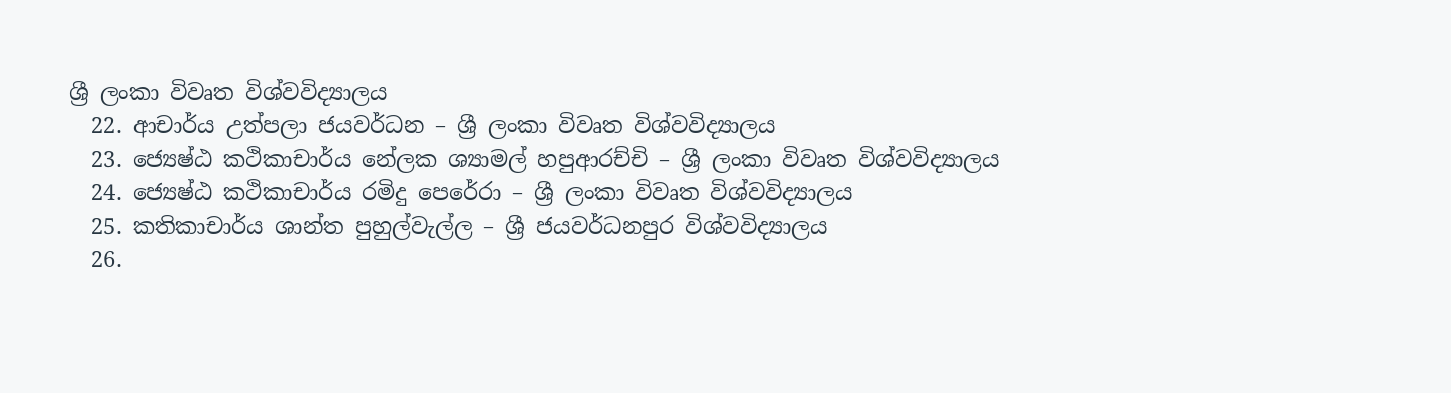ශ්‍රී ලංකා විවෘත විශ්වවිද්‍යාලය
  22. ආචාර්ය උත්පලා ජයවර්ධන – ශ්‍රී ලංකා විවෘත විශ්වවිද්‍යාලය
  23. ජ්‍යෙෂ්ඨ කථිකාචාර්ය නේලක ශ්‍යාමල් හපුආරච්චි – ශ්‍රී ලංකා විවෘත විශ්වවිද්‍යාලය
  24. ජ්‍යෙෂ්ඨ කථිකාචාර්ය රමිදු පෙරේරා – ශ්‍රී ලංකා විවෘත විශ්වවිද්‍යාලය
  25. කතිකාචාර්ය ශාන්ත පුහුල්වැල්ල – ශ්‍රී ජයවර්ධනපුර විශ්වවිද්‍යාලය
  26.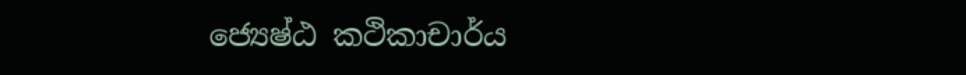ජ්‍යෙෂ්ඨ කථිකාචාර්ය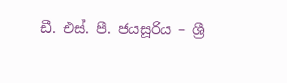ඩී. එස්. පී. ජයසූරිය – ශ්‍රී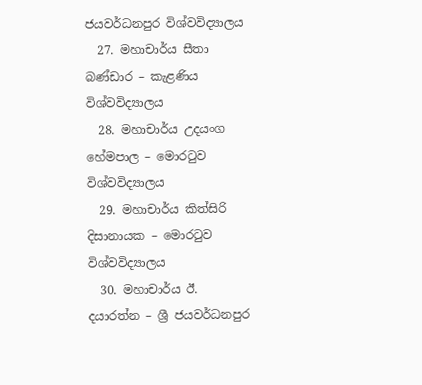ජයවර්ධනපුර විශ්වවිද්‍යාලය
  27. මහාචාර්ය සීතා බණ්ඩාර – කැළණිය විශ්වවිද්‍යාලය
  28. මහාචාර්ය උදයංග හේමපාල – මොරටුව විශ්වවිද්‍යාලය
  29. මහාචාර්ය කිත්සිරි දිසානායක – මොරටුව විශ්වවිද්‍යාලය
  30. මහාචාර්ය ඊ. දයාරත්න – ශ්‍රී ජයවර්ධනපුර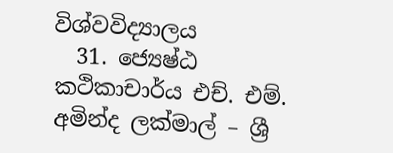විශ්වවිද්‍යාලය
  31. ජ්‍යෙෂ්ඨ කථිකාචාර්ය එච්. එම්. අමින්ද ලක්මාල් – ශ්‍රී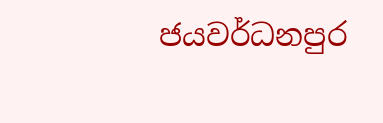ජයවර්ධනපුර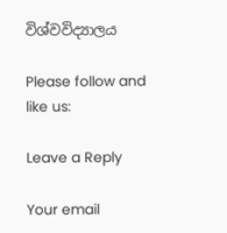විශ්වවිද්‍යාලය

Please follow and like us:

Leave a Reply

Your email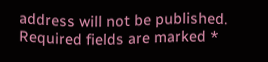address will not be published. Required fields are marked *